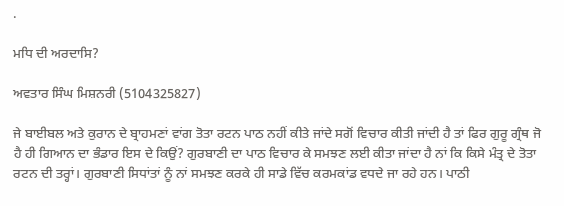.

ਮਧਿ ਦੀ ਅਰਦਾਸਿ?

ਅਵਤਾਰ ਸਿੰਘ ਮਿਸ਼ਨਰੀ (5104325827)

ਜੇ ਬਾਈਬਲ ਅਤੇ ਕੁਰਾਨ ਦੇ ਬ੍ਰਾਹਮਣਾਂ ਵਾਂਗ ਤੋਤਾ ਰਟਨ ਪਾਠ ਨਹੀਂ ਕੀਤੇ ਜਾਂਦੇ ਸਗੋਂ ਵਿਚਾਰ ਕੀਤੀ ਜਾਂਦੀ ਹੈ ਤਾਂ ਫਿਰ ਗੁਰੂ ਗ੍ਰੰਥ ਜੋ ਹੈ ਹੀ ਗਿਆਨ ਦਾ ਭੰਡਾਰ ਇਸ ਦੇ ਕਿਉਂ? ਗੁਰਬਾਣੀ ਦਾ ਪਾਠ ਵਿਚਾਰ ਕੇ ਸਮਝਣ ਲਈ ਕੀਤਾ ਜਾਂਦਾ ਹੈ ਨਾਂ ਕਿ ਕਿਸੇ ਮੰਤ੍ਰ ਦੇ ਤੋਤਾ ਰਟਨ ਦੀ ਤਰ੍ਹਾਂ। ਗੁਰਬਾਣੀ ਸਿਧਾਂਤਾਂ ਨੂੰ ਨਾਂ ਸਮਝਣ ਕਰਕੇ ਹੀ ਸਾਡੇ ਵਿੱਚ ਕਰਮਕਾਂਡ ਵਧਦੇ ਜਾ ਰਹੇ ਹਨ। ਪਾਠੀ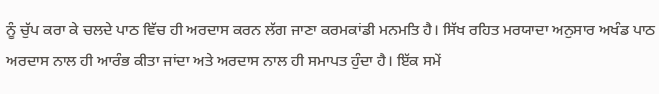ਨੂੰ ਚੁੱਪ ਕਰਾ ਕੇ ਚਲਦੇ ਪਾਠ ਵਿੱਚ ਹੀ ਅਰਦਾਸ ਕਰਨ ਲੱਗ ਜਾਣਾ ਕਰਮਕਾਂਡੀ ਮਨਮਤਿ ਹੈ। ਸਿੱਖ ਰਹਿਤ ਮਰਯਾਦਾ ਅਨੁਸਾਰ ਅਖੰਡ ਪਾਠ ਅਰਦਾਸ ਨਾਲ ਹੀ ਆਰੰਭ ਕੀਤਾ ਜਾਂਦਾ ਅਤੇ ਅਰਦਾਸ ਨਾਲ ਹੀ ਸਮਾਪਤ ਹੁੰਦਾ ਹੈ। ਇੱਕ ਸਮੇਂ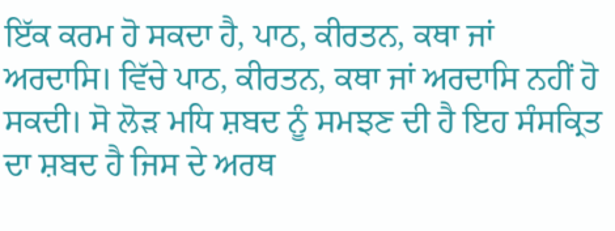ਇੱਕ ਕਰਮ ਹੋ ਸਕਦਾ ਹੈ, ਪਾਠ, ਕੀਰਤਨ, ਕਥਾ ਜਾਂ ਅਰਦਾਸਿ। ਵਿੱਚੇ ਪਾਠ, ਕੀਰਤਨ, ਕਥਾ ਜਾਂ ਅਰਦਾਸਿ ਨਹੀਂ ਹੋ ਸਕਦੀ। ਸੋ ਲੋੜ ਮਧਿ ਸ਼ਬਦ ਨੂੰ ਸਮਝਣ ਦੀ ਹੈ ਇਹ ਸੰਸਕ੍ਰਿਤ ਦਾ ਸ਼ਬਦ ਹੈ ਜਿਸ ਦੇ ਅਰਥ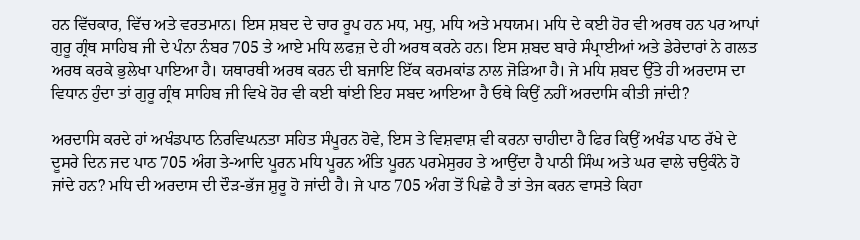ਹਨ ਵਿੱਚਕਾਰ, ਵਿੱਚ ਅਤੇ ਵਰਤਮਾਨ। ਇਸ ਸ਼ਬਦ ਦੇ ਚਾਰ ਰੂਪ ਹਨ ਮਧ, ਮਧੁ, ਮਧਿ ਅਤੇ ਮਧਯਮ। ਮਧਿ ਦੇ ਕਈ ਹੋਰ ਵੀ ਅਰਥ ਹਨ ਪਰ ਆਪਾਂ ਗੁਰੂ ਗ੍ਰੰਥ ਸਾਹਿਬ ਜੀ ਦੇ ਪੰਨਾ ਨੰਬਰ 705 ਤੇ ਆਏ ਮਧਿ ਲਫਜ਼ ਦੇ ਹੀ ਅਰਥ ਕਰਨੇ ਹਨ। ਇਸ ਸ਼ਬਦ ਬਾਰੇ ਸੰਪ੍ਰਾਈਆਂ ਅਤੇ ਡੇਰੇਦਾਰਾਂ ਨੇ ਗਲਤ ਅਰਥ ਕਰਕੇ ਭੁਲੇਖਾ ਪਾਇਆ ਹੈ। ਯਥਾਰਥੀ ਅਰਥ ਕਰਨ ਦੀ ਬਜਾਇ ਇੱਕ ਕਰਮਕਾਂਡ ਨਾਲ ਜੋੜਿਆ ਹੈ। ਜੇ ਮਧਿ ਸ਼ਬਦ ਉੱਤੇ ਹੀ ਅਰਦਾਸ ਦਾ ਵਿਧਾਨ ਹੁੰਦਾ ਤਾਂ ਗੁਰੂ ਗ੍ਰੰਥ ਸਾਹਿਬ ਜੀ ਵਿਖੇ ਹੋਰ ਵੀ ਕਈ ਥਾਂਈ ਇਹ ਸਬਦ ਆਇਆ ਹੈ ਓਥੇ ਕਿਉਂ ਨਹੀਂ ਅਰਦਾਸਿ ਕੀਤੀ ਜਾਂਦੀ?

ਅਰਦਾਸਿ ਕਰਦੇ ਹਾਂ ਅਖੰਡਪਾਠ ਨਿਰਵਿਘਨਤਾ ਸਹਿਤ ਸੰਪੂਰਨ ਹੋਵੇ, ਇਸ ਤੇ ਵਿਸ਼ਵਾਸ਼ ਵੀ ਕਰਨਾ ਚਾਹੀਦਾ ਹੈ ਫਿਰ ਕਿਉਂ ਅਖੰਡ ਪਾਠ ਰੱਖੇ ਦੇ ਦੂਸਰੇ ਦਿਨ ਜਦ ਪਾਠ 705 ਅੰਗ ਤੇ-ਆਦਿ ਪੂਰਨ ਮਧਿ ਪੂਰਨ ਅੰਤਿ ਪੂਰਨ ਪਰਮੇਸੁਰਹ ਤੇ ਆਉਂਦਾ ਹੈ ਪਾਠੀ ਸਿੰਘ ਅਤੇ ਘਰ ਵਾਲੇ ਚਉਕੰਨੇ ਹੋ ਜਾਂਦੇ ਹਨ? ਮਧਿ ਦੀ ਅਰਦਾਸ ਦੀ ਦੌੜ-ਭੱਜ ਸ਼ੁਰੂ ਹੋ ਜਾਂਦੀ ਹੈ। ਜੇ ਪਾਠ 705 ਅੰਗ ਤੋਂ ਪਿਛੇ ਹੈ ਤਾਂ ਤੇਜ ਕਰਨ ਵਾਸਤੇ ਕਿਹਾ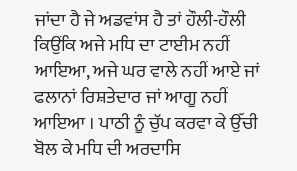ਜਾਂਦਾ ਹੈ ਜੇ ਅਡਵਾਂਸ ਹੈ ਤਾਂ ਹੌਲੀ-ਹੌਲੀ ਕਿਉਂਕਿ ਅਜੇ ਮਧਿ ਦਾ ਟਾਈਮ ਨਹੀਂ ਆਇਆ, ਅਜੇ ਘਰ ਵਾਲੇ ਨਹੀਂ ਆਏ ਜਾਂ ਫਲਾਨਾਂ ਰਿਸ਼ਤੇਦਾਰ ਜਾਂ ਆਗੂ ਨਹੀਂ ਆਇਆ । ਪਾਠੀ ਨੂੰ ਚੁੱਪ ਕਰਵਾ ਕੇ ਉੱਚੀ ਬੋਲ ਕੇ ਮਧਿ ਦੀ ਅਰਦਾਸਿ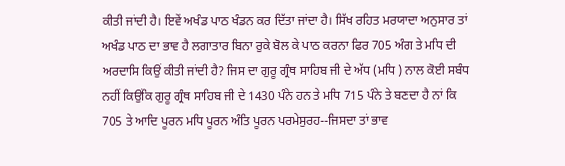ਕੀਤੀ ਜਾਂਦੀ ਹੈ। ਇਵੇਂ ਅਖੰਡ ਪਾਠ ਖੰਡਨ ਕਰ ਦਿੱਤਾ ਜਾਂਦਾ ਹੈ। ਸਿੱਖ ਰਹਿਤ ਮਰਯਾਦਾ ਅਨੁਸਾਰ ਤਾਂ ਅਖੰਡ ਪਾਠ ਦਾ ਭਾਵ ਹੈ ਲਗਾਤਾਰ ਬਿਨਾ ਰੁਕੇ ਬੋਲ ਕੇ ਪਾਠ ਕਰਨਾ ਫਿਰ 705 ਅੰਗ ਤੇ ਮਧਿ ਦੀ ਅਰਦਾਸਿ ਕਿਉਂ ਕੀਤੀ ਜਾਂਦੀ ਹੈ? ਜਿਸ ਦਾ ਗੁਰੂ ਗ੍ਰੰਥ ਸਾਹਿਬ ਜੀ ਦੇ ਅੱਧ (ਮਧਿ ) ਨਾਲ ਕੋਈ ਸਬੰਧ ਨਹੀਂ ਕਿਉਂਕਿ ਗੁਰੂ ਗ੍ਰੰਥ ਸਾਹਿਬ ਜੀ ਦੇ 1430 ਪੰਨੇ ਹਨ ਤੇ ਮਧਿ 715 ਪੰਨੇ ਤੇ ਬਣਦਾ ਹੈ ਨਾਂ ਕਿ 705 ਤੇ ਆਦਿ ਪੂਰਨ ਮਧਿ ਪੂਰਨ ਅੰਤਿ ਪੂਰਨ ਪਰਮੇਸੁਰਹ--ਜਿਸਦਾ ਤਾਂ ਭਾਵ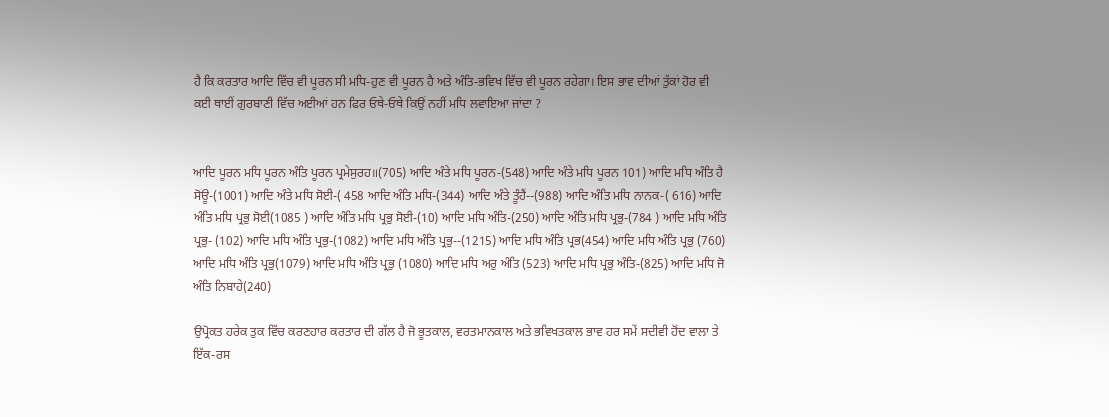ਹੈ ਕਿ ਕਰਤਾਰ ਆਦਿ ਵਿੱਚ ਵੀ ਪੂਰਨ ਸੀ ਮਧਿ-ਹੁਣ ਵੀ ਪੂਰਨ ਹੈ ਅਤੇ ਅੰਤਿ-ਭਵਿਖ ਵਿੱਚ ਵੀ ਪੂਰਨ ਰਹੇਗਾ। ਇਸ ਭਾਵ ਦੀਆਂ ਤੁੱਕਾਂ ਹੋਰ ਵੀ ਕਈ ਥਾਈਂ ਗੁਰਬਾਣੀ ਵਿੱਚ ਅਈਆਂ ਹਨ ਫਿਰ ਓਥੇ-ਓਥੇ ਕਿਉਂ ਨਹੀਂ ਮਧਿ ਲਵਾਇਆ ਜਾਂਦਾ ?


ਆਦਿ ਪੂਰਨ ਮਧਿ ਪੂਰਨ ਅੰਤਿ ਪੂਰਨ ਪ੍ਰਮੇਸੁਰਹ॥(705) ਆਦਿ ਅੰਤੇ ਮਧਿ ਪੂਰਨ-(548) ਆਦਿ ਅੰਤੇ ਮਧਿ ਪੂਰਨ 101) ਆਦਿ ਮਧਿ ਅੰਤਿ ਹੈ ਸੋਊ-(1001) ਆਦਿ ਅੰਤੇ ਮਧਿ ਸੋਈ-( 458 ਆਦਿ ਅੰਤਿ ਮਧਿ-(344) ਆਦਿ ਅੰਤੇ ਤੂੰਹੈਂ--(988) ਆਦਿ ਅੰਤਿ ਮਧਿ ਨਾਨਕ-( 616) ਆਦਿ ਅੰਤਿ ਮਧਿ ਪ੍ਰਭੁ ਸੋਈ(1085 ) ਆਦਿ ਅੰਤਿ ਮਧਿ ਪ੍ਰਭੁ ਸੋਈ-(10) ਆਦਿ ਮਧਿ ਅੰਤਿ-(250) ਆਦਿ ਅੰਤਿ ਮਧਿ ਪ੍ਰਭੁ-(784 ) ਆਦਿ ਮਧਿ ਅੰਤਿ ਪ੍ਰਭੁ- (102) ਆਦਿ ਮਧਿ ਅੰਤਿ ਪ੍ਰਭੁ-(1082) ਆਦਿ ਮਧਿ ਅੰਤਿ ਪ੍ਰਭੁ--(1215) ਆਦਿ ਮਧਿ ਅੰਤਿ ਪ੍ਰਭ(454) ਆਦਿ ਮਧਿ ਅੰਤਿ ਪ੍ਰਭੁ (760) ਆਦਿ ਮਧਿ ਅੰਤਿ ਪ੍ਰਭੁ(1079) ਆਦਿ ਮਧਿ ਅੰਤਿ ਪ੍ਰਭੁ (1080) ਆਦਿ ਮਧਿ ਅਰੁ ਅੰਤਿ (523) ਆਦਿ ਮਧਿ ਪ੍ਰਭੁ ਅੰਤਿ-(825) ਆਦਿ ਮਧਿ ਜੋ ਅੰਤਿ ਨਿਬਾਹੇ(240)

ਉਪ੍ਰੋਕਤ ਹਰੇਕ ਤੁਕ ਵਿੱਚ ਕਰਣਹਾਰ ਕਰਤਾਰ ਦੀ ਗੱਲ ਹੈ ਜੋ ਭੂਤਕਾਲ, ਵਰਤਮਾਨਕਾਲ ਅਤੇ ਭਵਿਖਤਕਾਲ ਭਾਵ ਹਰ ਸਮੇਂ ਸਦੀਵੀ ਹੋਂਦ ਵਾਲਾ ਤੇ ਇੱਕ-ਰਸ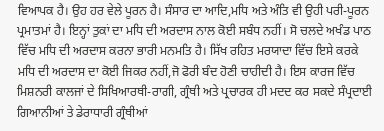ਵਿਆਪਕ ਹੈ। ਉਹ ਹਰ ਵੇਲੇ ਪੂਰਨ ਹੈ। ਸੰਸਾਰ ਦਾ ਆਦਿ,ਮਧਿ ਅਤੇ ਅੰਤਿ ਵੀ ਉਹੀ ਪਰੀ-ਪੂਰਨ ਪ੍ਰਮਾਤਮਾਂ ਹੈ। ਇਨ੍ਹਾਂ ਤੁਕਾਂ ਦਾ ਮਧਿ ਦੀ ਅਰਦਾਸ ਨਾਲ ਕੋਈ ਸਬੰਧ ਨਹੀਂ। ਸੋ ਚਲਦੇ ਅਖੰਡ ਪਾਠ ਵਿੱਚ ਮਧਿ ਦੀ ਅਰਦਾਸ ਕਰਨਾ ਭਾਰੀ ਮਨਮਤਿ ਹੈ। ਸਿੱਖ ਰਹਿਤ ਮਰਯਾਦਾ ਵਿੱਚ ਇਸੇ ਕਰਕੇ ਮਧਿ ਦੀ ਅਰਦਾਸ ਦਾ ਕੋਈ ਜਿਕਰ ਨਹੀਂ,ਜੋ ਫੋਰੀ ਬੰਦ ਹੋਣੀ ਚਾਹੀਦੀ ਹੈ। ਇਸ ਕਾਰਜ ਵਿੱਚ ਮਿਸ਼ਨਰੀ ਕਾਲਜਾਂ ਦੇ ਸਿਖਿਆਰਥੀ-ਰਾਗੀ, ਗ੍ਰੰਥੀ ਅਤੇ ਪ੍ਰਚਾਰਕ ਹੀ ਮਦਦ ਕਰ ਸਕਦੇ ਸੰਪ੍ਰਦਾਈ ਗਿਆਨੀਆਂ ਤੇ ਡੇਰਾਧਾਰੀ ਗ੍ਰੰਥੀਆਂ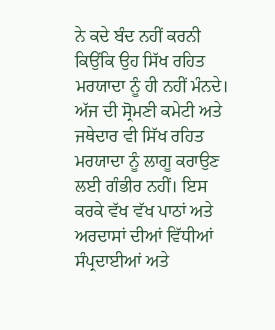ਨੇ ਕਦੇ ਬੰਦ ਨਹੀਂ ਕਰਨੀ ਕਿਉਂਕਿ ਉਹ ਸਿੱਖ ਰਹਿਤ ਮਰਯਾਦਾ ਨੂੰ ਹੀ ਨਹੀਂ ਮੰਨਦੇ। ਅੱਜ ਦੀ ਸ੍ਰੋਮਣੀ ਕਮੇਟੀ ਅਤੇ ਜਥੇਦਾਰ ਵੀ ਸਿੱਖ ਰਹਿਤ ਮਰਯਾਦਾ ਨੂੰ ਲਾਗੂ ਕਰਾਉਣ ਲਈ ਗੰਭੀਰ ਨਹੀਂ। ਇਸ ਕਰਕੇ ਵੱਖ ਵੱਖ ਪਾਠਾਂ ਅਤੇ ਅਰਦਾਸਾਂ ਦੀਆਂ ਵਿੱਧੀਆਂ ਸੰਪ੍ਰਦਾਈਆਂ ਅਤੇ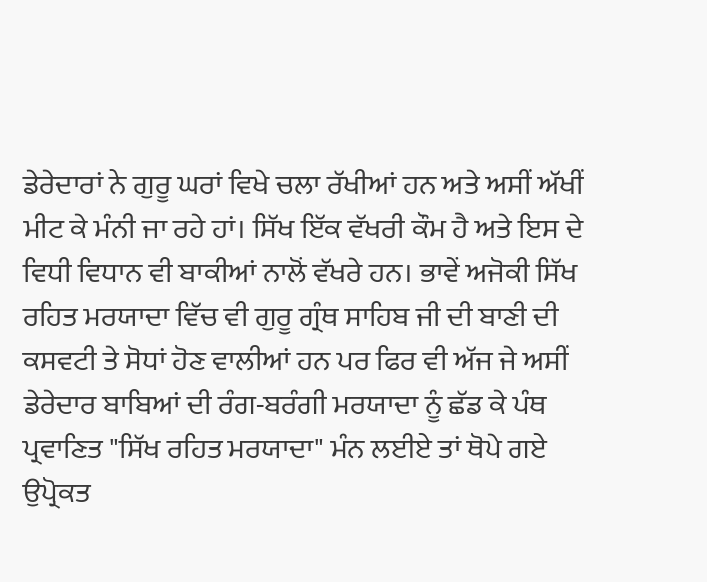ਡੇਰੇਦਾਰਾਂ ਨੇ ਗੁਰੂ ਘਰਾਂ ਵਿਖੇ ਚਲਾ ਰੱਖੀਆਂ ਹਨ ਅਤੇ ਅਸੀਂ ਅੱਖੀਂ ਮੀਟ ਕੇ ਮੰਨੀ ਜਾ ਰਹੇ ਹਾਂ। ਸਿੱਖ ਇੱਕ ਵੱਖਰੀ ਕੌਮ ਹੈ ਅਤੇ ਇਸ ਦੇ ਵਿਧੀ ਵਿਧਾਨ ਵੀ ਬਾਕੀਆਂ ਨਾਲੋਂ ਵੱਖਰੇ ਹਨ। ਭਾਵੇਂ ਅਜੋਕੀ ਸਿੱਖ ਰਹਿਤ ਮਰਯਾਦਾ ਵਿੱਚ ਵੀ ਗੁਰੂ ਗ੍ਰੰਥ ਸਾਹਿਬ ਜੀ ਦੀ ਬਾਣੀ ਦੀ ਕਸਵਟੀ ਤੇ ਸੋਧਾਂ ਹੋਣ ਵਾਲੀਆਂ ਹਨ ਪਰ ਫਿਰ ਵੀ ਅੱਜ ਜੇ ਅਸੀਂ ਡੇਰੇਦਾਰ ਬਾਬਿਆਂ ਦੀ ਰੰਗ-ਬਰੰਗੀ ਮਰਯਾਦਾ ਨੂੰ ਛੱਡ ਕੇ ਪੰਥ ਪ੍ਰਵਾਣਿਤ "ਸਿੱਖ ਰਹਿਤ ਮਰਯਾਦਾ" ਮੰਨ ਲਈਏ ਤਾਂ ਥੋਪੇ ਗਏ ਉਪ੍ਰੋਕਤ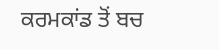ਕਰਮਕਾਂਡ ਤੋਂ ਬਚ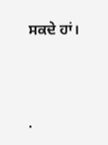ਸਕਦੇ ਹਾਂ।




.